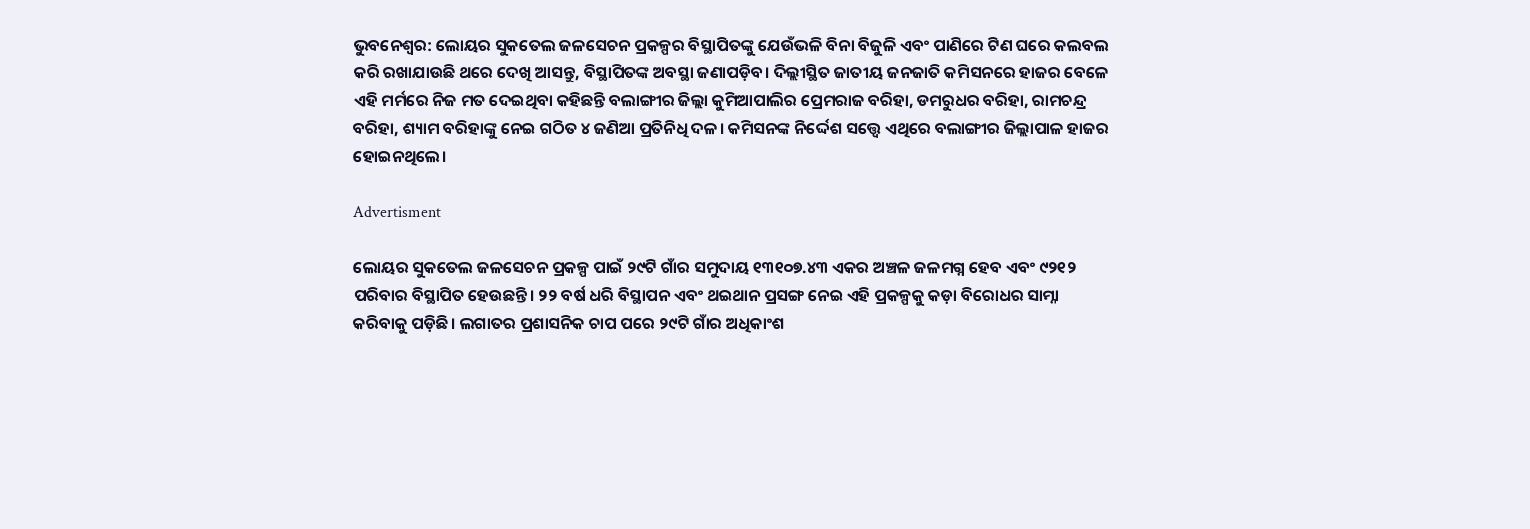ଭୁବନେଶ୍ବର: ଲୋୟର ସୁକତେଲ ଜଳସେଚନ ପ୍ରକଳ୍ପର ବିସ୍ଥାପିତଙ୍କୁ ଯେଉଁଭଳି ବିନା ବିଜୁଳି ଏବଂ ପାଣିରେ ଟିଣ ଘରେ କଲବଲ କରି ରଖାଯାଉଛି ଥରେ ଦେଖି ଆସନ୍ତୁ, ବିସ୍ଥାପିତଙ୍କ ଅବସ୍ଥା ଜଣାପଡ଼ିବ। ଦିଲ୍ଲୀସ୍ଥିତ ଜାତୀୟ ଜନଜାତି କମିସନରେ ହାଜର ବେଳେ ଏହି ମର୍ମରେ ନିଜ ମତ ଦେଇଥିବା କହିଛନ୍ତି ବଲାଙ୍ଗୀର ଜିଲ୍ଲା କୁମିଆପାଲିର ପ୍ରେମରାଜ ବରିହା, ଡମରୁଧର ବରିହା, ରାମଚନ୍ଦ୍ର ବରିହା, ଶ୍ୟାମ ବରିହାଙ୍କୁ ନେଇ ଗଠିତ ୪ ଜଣିଆ ପ୍ରତିନିଧି ଦଳ। କମିସନଙ୍କ ନିର୍ଦ୍ଦେଶ ସତ୍ତ୍ବେ ଏଥିରେ ବଲାଙ୍ଗୀର ଜିଲ୍ଲାପାଳ ହାଜର ହୋଇନଥିଲେ।

Advertisment

ଲୋୟର ସୁକତେଲ ଜଳସେଚନ ପ୍ରକଳ୍ପ ପାଇଁ ୨୯ଟି ଗାଁର ସମୁଦାୟ ୧୩୧୦୭.୪୩ ଏକର ଅଞ୍ଚଳ ଜଳମଗ୍ନ ହେବ ଏବଂ ୯୨୧୨ ପରିବାର ବିସ୍ଥାପିତ ହେଉଛନ୍ତି। ୨୨ ବର୍ଷ ଧରି ବିସ୍ଥାପନ ଏବଂ ଥଇଥାନ ପ୍ରସଙ୍ଗ ନେଇ ଏହି ପ୍ରକଳ୍ପକୁ କଡ଼ା ବିରୋଧର ସାମ୍ନା କରିବାକୁ ପଡ଼ିଛି। ଲଗାତର ପ୍ରଶାସନିକ ଚାପ ପରେ ୨୯ଟି ଗାଁର ଅଧିକାଂଶ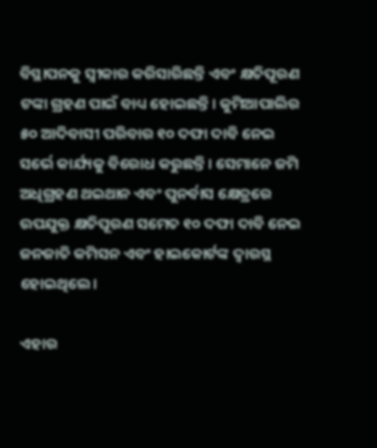ବିସ୍ଥାପନକୁ ସ୍ବୀକାର କରିସାରିଛନ୍ତି ଏବଂ କ୍ଷତିପୂରଣ ଟଙ୍କା ଗ୍ରହଣ ପାଇଁ ବାଧ୍ୟ ହୋଇଛନ୍ତି। କୁମିଆପାଲିର ୫୦ ଆଦିବାସୀ ପରିବାର ୧୦ ଦଫା ଦାବି ନେଇ ସର୍ଭେ କାର୍ଯ୍ୟକୁ ବିରୋଧ କରୁଛନ୍ତି। ସେମାନେ ଜମି ଅଧିଗ୍ରହଣ ଥଇଥାନ ଏବଂ ପୁନର୍ବାସ କ୍ଷେତ୍ରରେ ଉପଯୁକ୍ତ କ୍ଷତିପୂରଣ ସମେତ ୧୦ ଦଫା ଦାବି ନେଇ ଜନଜାତି କମିସନ ଏବଂ ହାଇକୋର୍ଟଙ୍କ ଦ୍ବାରସ୍ଥ ହୋଇଥିଲେ।

ଏହାର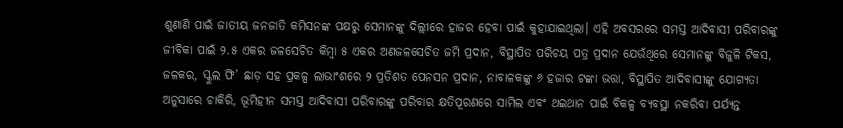ଶୁଣାଣି ପାଇଁ ଜାତୀୟ ଜନଜାତି କମିସନଙ୍କ ପକ୍ଷରୁ ସେମାନଙ୍କୁ ଦିଲ୍ଲୀରେ ହାଜର ହେବା ପାଇଁ କୁହାଯାଇଥିଲା। ଏହି ଅବସରରେ ସମସ୍ତ ଆଦିବାସୀ ପରିବାରଙ୍କୁ ଜୀବିକା ପାଇଁ ୨.୫ ଏକର ଜଳସେଚିତ କିମ୍ବା ୫ ଏକର ଅଣଜଳସେଚିତ ଜମି ପ୍ରଦାନ, ବିସ୍ଥାପିତ ପରିଚୟ ପତ୍ର ପ୍ରଦାନ ଯେଉଁଥିରେ ସେମାନଙ୍କୁ ବିଜୁଳି ଟିକସ, ଜଳକର, ସ୍କୁଲ ଫି’ ଛାଡ଼ ସହ ପ୍ରକଳ୍ପ ଲାଭାଂଶରେ ୨ ପ୍ରତିଶତ ପେନସନ ପ୍ରଦାନ, ନାବାଳକଙ୍କୁ ୬ ହଜାର ଟଙ୍କା ଭତ୍ତା, ବିସ୍ଥାପିତ ଆଦିବାସୀଙ୍କୁ ଯୋଗ୍ୟତା ଅନୁସାରେ ଚାକିରି, ଭୂମିହୀନ ସମସ୍ତ ଆଦିବାସୀ ପରିବାରଙ୍କୁ ପରିବାର କ୍ଷତିପୂରଣରେ ସାମିଲ ଏବଂ ଥଇଥାନ ପାଇଁ ବିକଳ୍ପ ବ୍ୟବସ୍ଥା ନକରିବା ପର୍ଯ୍ୟନ୍ତ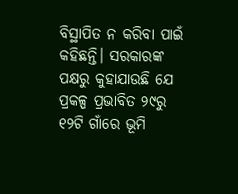ବିସ୍ଥାପିତ ନ କରିବା ପାଇଁ କହିଛନ୍ତି। ସରକାରଙ୍କ ପକ୍ଷରୁ କୁହାଯାଉଛି ଯେ ପ୍ରକଳ୍ପ ପ୍ରଭାବିତ ୨୯ରୁ ୧୨ଟି ଗାଁରେ ଭୂମି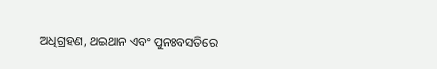ଅଧିଗ୍ରହଣ, ଥଇଥାନ ଏବଂ ପୁନଃବସତିରେ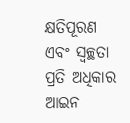କ୍ଷତିପୂରଣ ଏବଂ ସ୍ବଚ୍ଛତା ପ୍ରତି ଅଧିକାର ଆଇନ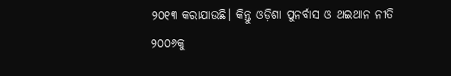୨୦୧୩ କରାଯାଉଛି। କିନ୍ତୁ ଓଡ଼ିଶା ପୁନର୍ବାସ ଓ ଥଇଥାନ ନୀତି ୨୦୦୬କୁ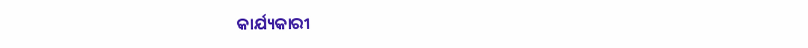କାର୍ଯ୍ୟକାରୀ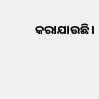କରାଯାଉଛି।